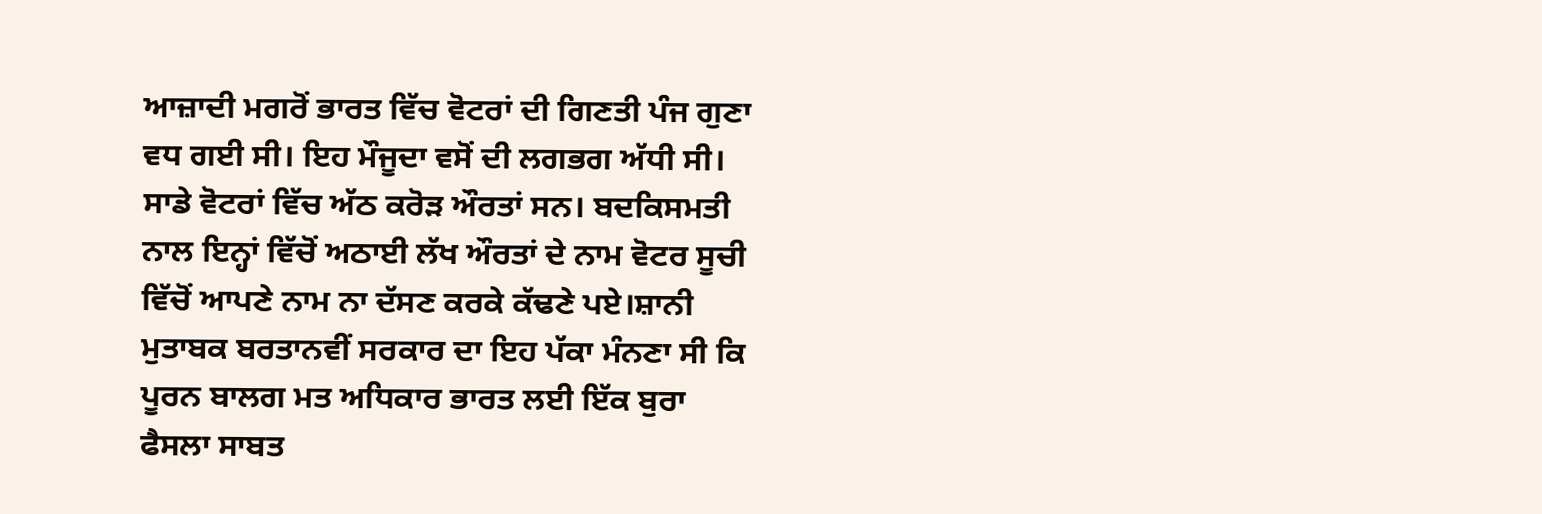ਆਜ਼ਾਦੀ ਮਗਰੋਂ ਭਾਰਤ ਵਿੱਚ ਵੋਟਰਾਂ ਦੀ ਗਿਣਤੀ ਪੰਜ ਗੁਣਾ ਵਧ ਗਈ ਸੀ। ਇਹ ਮੌਜੂਦਾ ਵਸੋਂ ਦੀ ਲਗਭਗ ਅੱਧੀ ਸੀ। ਸਾਡੇ ਵੋਟਰਾਂ ਵਿੱਚ ਅੱਠ ਕਰੋੜ ਔਰਤਾਂ ਸਨ। ਬਦਕਿਸਮਤੀ ਨਾਲ ਇਨ੍ਹਾਂ ਵਿੱਚੋਂ ਅਠਾਈ ਲੱਖ ਔਰਤਾਂ ਦੇ ਨਾਮ ਵੋਟਰ ਸੂਚੀ ਵਿੱਚੋਂ ਆਪਣੇ ਨਾਮ ਨਾ ਦੱਸਣ ਕਰਕੇ ਕੱਢਣੇ ਪਏ।ਸ਼ਾਨੀ ਮੁਤਾਬਕ ਬਰਤਾਨਵੀਂ ਸਰਕਾਰ ਦਾ ਇਹ ਪੱਕਾ ਮੰਨਣਾ ਸੀ ਕਿ ਪੂਰਨ ਬਾਲਗ ਮਤ ਅਧਿਕਾਰ ਭਾਰਤ ਲਈ ਇੱਕ ਬੁਰਾ ਫੈਸਲਾ ਸਾਬਤ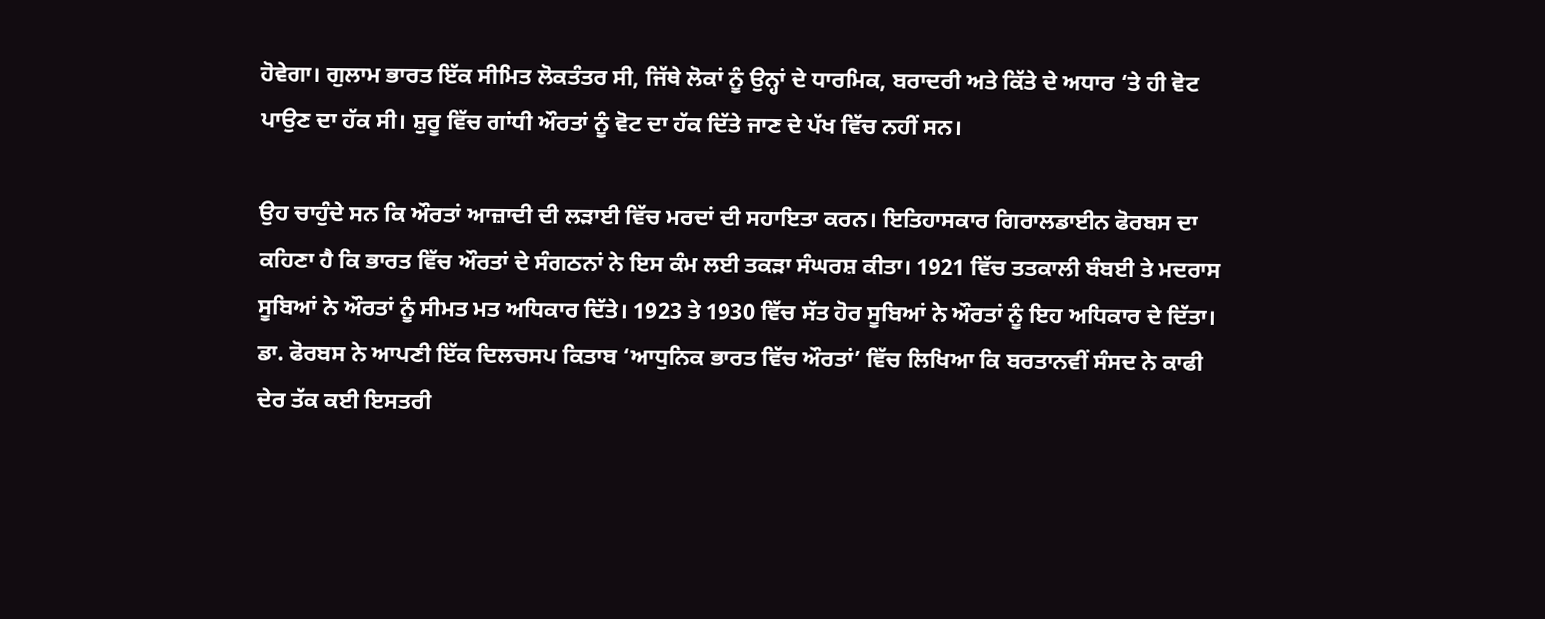ਹੋਵੇਗਾ। ਗੁਲਾਮ ਭਾਰਤ ਇੱਕ ਸੀਮਿਤ ਲੋਕਤੰਤਰ ਸੀ, ਜਿੱਥੇ ਲੋਕਾਂ ਨੂੰ ਉਨ੍ਹਾਂ ਦੇ ਧਾਰਮਿਕ, ਬਰਾਦਰੀ ਅਤੇ ਕਿੱਤੇ ਦੇ ਅਧਾਰ ‘ਤੇ ਹੀ ਵੋਟ ਪਾਉਣ ਦਾ ਹੱਕ ਸੀ। ਸ਼ੁਰੂ ਵਿੱਚ ਗਾਂਧੀ ਔਰਤਾਂ ਨੂੰ ਵੋਟ ਦਾ ਹੱਕ ਦਿੱਤੇ ਜਾਣ ਦੇ ਪੱਖ ਵਿੱਚ ਨਹੀਂ ਸਨ।

ਉਹ ਚਾਹੁੰਦੇ ਸਨ ਕਿ ਔਰਤਾਂ ਆਜ਼ਾਦੀ ਦੀ ਲੜਾਈ ਵਿੱਚ ਮਰਦਾਂ ਦੀ ਸਹਾਇਤਾ ਕਰਨ। ਇਤਿਹਾਸਕਾਰ ਗਿਰਾਲਡਾਈਨ ਫੋਰਬਸ ਦਾ ਕਹਿਣਾ ਹੈ ਕਿ ਭਾਰਤ ਵਿੱਚ ਔਰਤਾਂ ਦੇ ਸੰਗਠਨਾਂ ਨੇ ਇਸ ਕੰਮ ਲਈ ਤਕੜਾ ਸੰਘਰਸ਼ ਕੀਤਾ। 1921 ਵਿੱਚ ਤਤਕਾਲੀ ਬੰਬਈ ਤੇ ਮਦਰਾਸ ਸੂਬਿਆਂ ਨੇ ਔਰਤਾਂ ਨੂੰ ਸੀਮਤ ਮਤ ਅਧਿਕਾਰ ਦਿੱਤੇ। 1923 ਤੇ 1930 ਵਿੱਚ ਸੱਤ ਹੋਰ ਸੂਬਿਆਂ ਨੇ ਔਰਤਾਂ ਨੂੰ ਇਹ ਅਧਿਕਾਰ ਦੇ ਦਿੱਤਾ। ਡਾ. ਫੋਰਬਸ ਨੇ ਆਪਣੀ ਇੱਕ ਦਿਲਚਸਪ ਕਿਤਾਬ ‘ਆਧੁਨਿਕ ਭਾਰਤ ਵਿੱਚ ਔਰਤਾਂ’ ਵਿੱਚ ਲਿਖਿਆ ਕਿ ਬਰਤਾਨਵੀਂ ਸੰਸਦ ਨੇ ਕਾਫੀ ਦੇਰ ਤੱਕ ਕਈ ਇਸਤਰੀ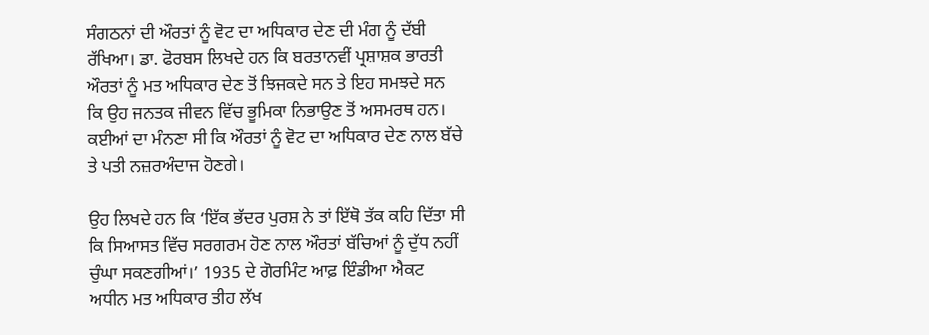ਸੰਗਠਨਾਂ ਦੀ ਔਰਤਾਂ ਨੂੰ ਵੋਟ ਦਾ ਅਧਿਕਾਰ ਦੇਣ ਦੀ ਮੰਗ ਨੂੰ ਦੱਬੀ ਰੱਖਿਆ। ਡਾ. ਫੋਰਬਸ ਲਿਖਦੇ ਹਨ ਕਿ ਬਰਤਾਨਵੀਂ ਪ੍ਰਸ਼ਾਸ਼ਕ ਭਾਰਤੀ ਔਰਤਾਂ ਨੂੰ ਮਤ ਅਧਿਕਾਰ ਦੇਣ ਤੋਂ ਝਿਜਕਦੇ ਸਨ ਤੇ ਇਹ ਸਮਝਦੇ ਸਨ ਕਿ ਉਹ ਜਨਤਕ ਜੀਵਨ ਵਿੱਚ ਭੂਮਿਕਾ ਨਿਭਾਉਣ ਤੋਂ ਅਸਮਰਥ ਹਨ।
ਕਈਆਂ ਦਾ ਮੰਨਣਾ ਸੀ ਕਿ ਔਰਤਾਂ ਨੂੰ ਵੋਟ ਦਾ ਅਧਿਕਾਰ ਦੇਣ ਨਾਲ ਬੱਚੇ ਤੇ ਪਤੀ ਨਜ਼ਰਅੰਦਾਜ ਹੋਣਗੇ।

ਉਹ ਲਿਖਦੇ ਹਨ ਕਿ ‘ਇੱਕ ਭੱਦਰ ਪੁਰਸ਼ ਨੇ ਤਾਂ ਇੱਥੋ ਤੱਕ ਕਹਿ ਦਿੱਤਾ ਸੀ ਕਿ ਸਿਆਸਤ ਵਿੱਚ ਸਰਗਰਮ ਹੋਣ ਨਾਲ ਔਰਤਾਂ ਬੱਚਿਆਂ ਨੂੰ ਦੁੱਧ ਨਹੀਂ ਚੁੰਘਾ ਸਕਣਗੀਆਂ।’ 1935 ਦੇ ਗੋਰਮਿੰਟ ਆਫ਼ ਇੰਡੀਆ ਐਕਟ ਅਧੀਨ ਮਤ ਅਧਿਕਾਰ ਤੀਹ ਲੱਖ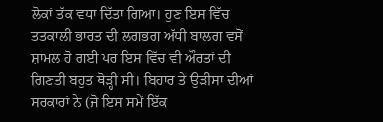ਲੋਕਾਂ ਤੱਕ ਵਧਾ ਦਿੱਤਾ ਗਿਆ। ਹੁਣ ਇਸ ਵਿੱਚ ਤਤਕਾਲੀ ਭਾਰਤ ਦੀ ਲਗਭਗ ਅੱਧੀ ਬਾਲਗ ਵਸੋਂ ਸ਼ਾਮਲ ਹੋ ਗਈ ਪਰ ਇਸ ਵਿੱਚ ਵੀ ਔਰਤਾਂ ਦੀ ਗਿਣਤੀ ਬਹੁਤ ਥੋੜ੍ਹੀ ਸੀ। ਬਿਹਾਰ ਤੇ ਉੜੀਸਾ ਦੀਆਂ ਸਰਕਾਰਾਂ ਨੇ (ਜੋ ਇਸ ਸਮੇਂ ਇੱਕ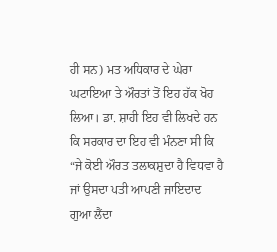ਹੀ ਸਨ) ਮਤ ਅਧਿਕਾਰ ਦੇ ਘੇਰਾ ਘਟਾਇਆ ਤੇ ਔਰਤਾਂ ਤੋਂ ਇਹ ਹੱਕ ਖੋਹ ਲਿਆ। ਡਾ. ਸ਼ਾਹੀ ਇਹ ਵੀ ਲਿਖਦੇ ਹਨ ਕਿ ਸਰਕਾਰ ਦਾ ਇਹ ਵੀ ਮੰਨਣਾ ਸੀ ਕਿ “ਜੇ ਕੋਈ ਔਰਤ ਤਲਾਕਸ਼ੁਦਾ ਹੈ ਵਿਧਵਾ ਹੈ ਜਾਂ ਉਸਦਾ ਪਤੀ ਆਪਣੀ ਜਾਇਦਾਦ ਗੁਆ ਲੈਂਦਾ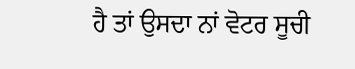ਹੈ ਤਾਂ ਉਸਦਾ ਨਾਂ ਵੋਟਰ ਸੂਚੀ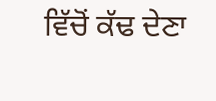ਵਿੱਚੋਂ ਕੱਢ ਦੇਣਾ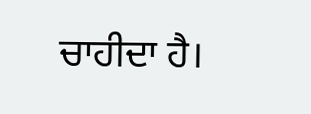ਚਾਹੀਦਾ ਹੈ।